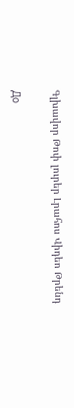Գլխավոր Թոփ լուրեր Լրահոս Վիդեո Թրենդ

До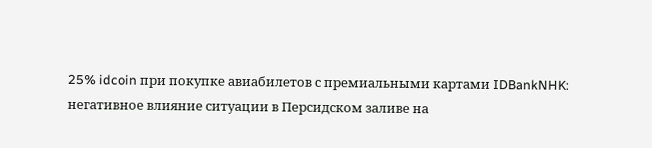25% idcoin при покупке авиабилетов с премиальными картами IDBankNHK: негативное влияние ситуации в Персидском заливе на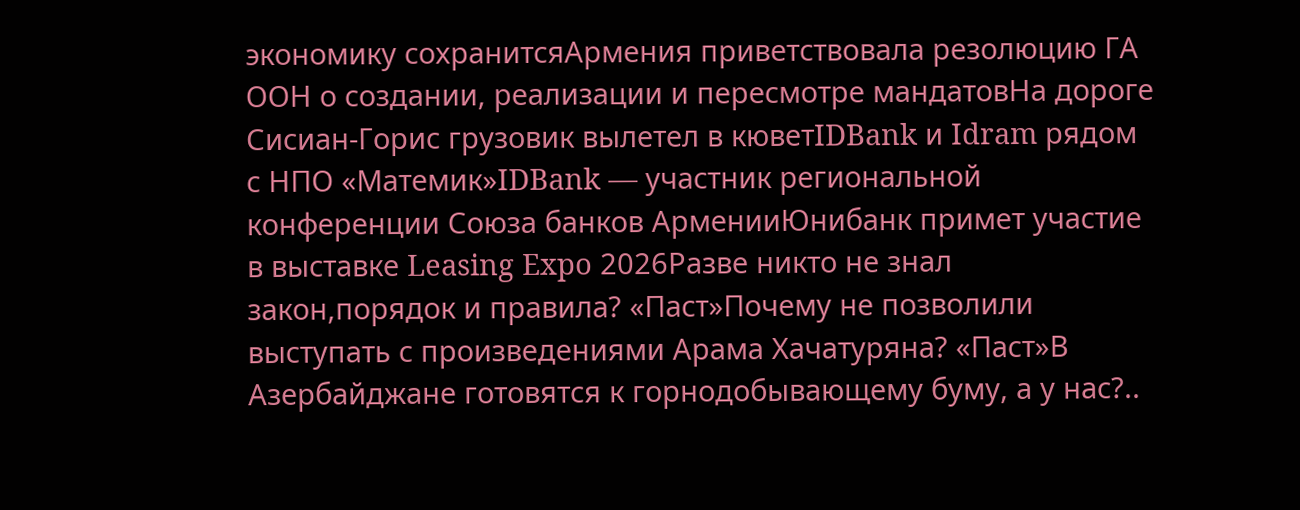экономику сохранитсяАрмения приветствовала резолюцию ГА ООН о создании, реализации и пересмотре мандатовНа дороге Сисиан-Горис грузовик вылетел в кюветIDBank и Idram рядом с НПО «Матемик»IDBank — участник региональной конференции Союза банков АрменииЮнибанк примет участие в выставке Leasing Expo 2026Разве никто не знал закон,порядок и правила? «Паст»Почему не позволили выступать с произведениями Арама Хачатуряна? «Паст»В Азербайджане готовятся к горнодобывающему буму, а у нас?..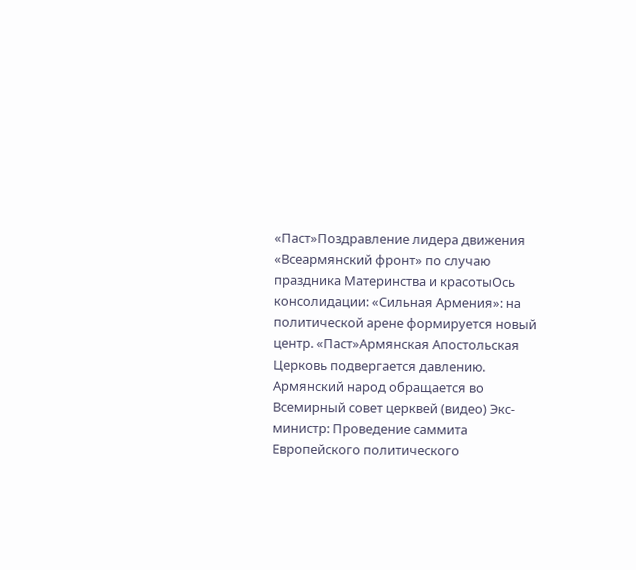«Паст»Поздравление лидера движения «Всеармянский фронт» по случаю праздника Материнства и красотыОсь консолидации: «Сильная Армения»: на политической арене формируется новый центр. «Паст»Армянская Апостольская Церковь подвергается давлению. Армянский народ обращается во Всемирный совет церквей (видео) Экс-министр: Проведение саммита Европейского политического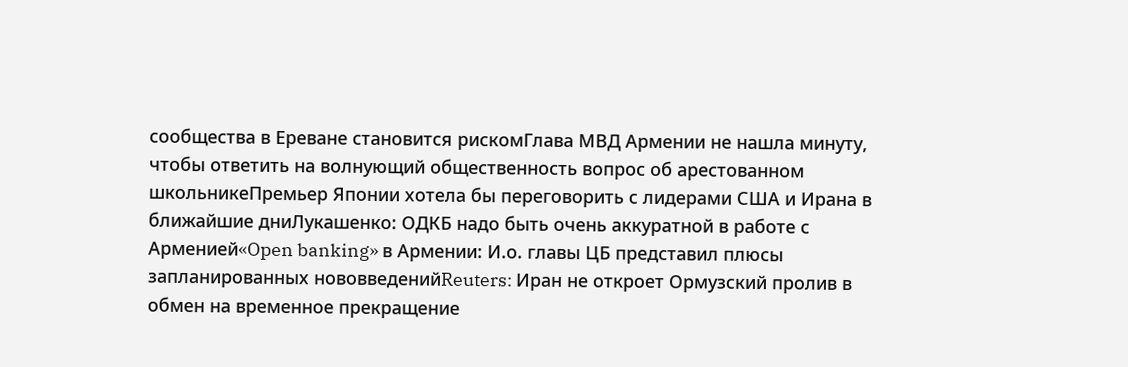сообщества в Ереване становится рискомГлава МВД Армении не нашла минуту, чтобы ответить на волнующий общественность вопрос об арестованном школьникеПремьер Японии хотела бы переговорить с лидерами США и Ирана в ближайшие дниЛукашенко: ОДКБ надо быть очень аккуратной в работе с Арменией«Open banking» в Армении: И.о. главы ЦБ представил плюсы запланированных нововведенийReuters: Иран не откроет Ормузский пролив в обмен на временное прекращение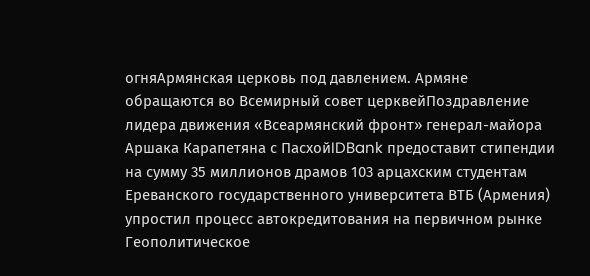огняАрмянская церковь под давлением. Армяне обращаются во Всемирный совет церквейПоздравление лидера движения «Всеармянский фронт» генерал-майора Аршака Карапетяна с ПасхойIDBank предоставит стипендии на сумму 35 миллионов драмов 103 арцахским студентам Ереванского государственного университета ВТБ (Армения) упростил процесс автокредитования на первичном рынке Геополитическое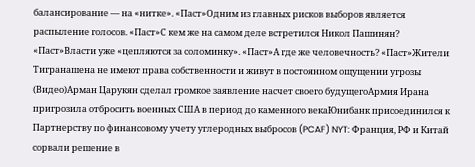балансирование — на «нитке». «Паст»Одним из главных рисков выборов является распыление голосов. «Паст»С кем же на самом деле встретился Никол Пашинян? «Паст»Власти уже «цепляются за соломинку». «Паст»А где же человечность? «Паст»Жители Тигранашена не имеют права собственности и живут в постоянном ощущении угрозы (Видео)Арман Царукян сделал громкое заявление насчет своего будущегоАрмия Ирана пригрозила отбросить военных США в период до каменного векаЮнибанк присоединился к Партнерству по финансовому учету углеродных выбросов (PCAF) NYT: Франция, РФ и Китай сорвали решение в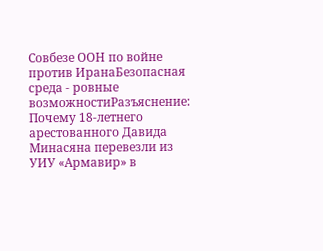Совбезе ООН по войне против ИранаБезопасная среда - ровные возможностиРазъяснение: Почему 18-летнего арестованного Давида Минасяна перевезли из УИУ «Армавир» в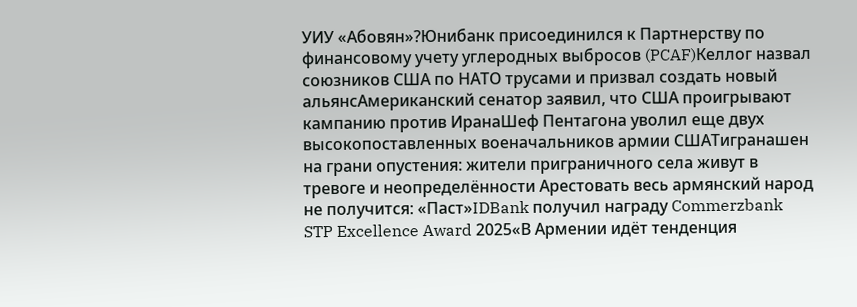УИУ «Абовян»?Юнибанк присоединился к Партнерству по финансовому учету углеродных выбросов (PCAF)Келлог назвал союзников США по НАТО трусами и призвал создать новый альянсАмериканский сенатор заявил, что США проигрывают кампанию против ИранаШеф Пентагона уволил еще двух высокопоставленных военачальников армии СШАТигранашен на грани опустения: жители приграничного села живут в тревоге и неопределённости Арестовать весь армянский народ не получится: «Паст»IDBank получил награду Commerzbank STP Excellence Award 2025«В Армении идёт тенденция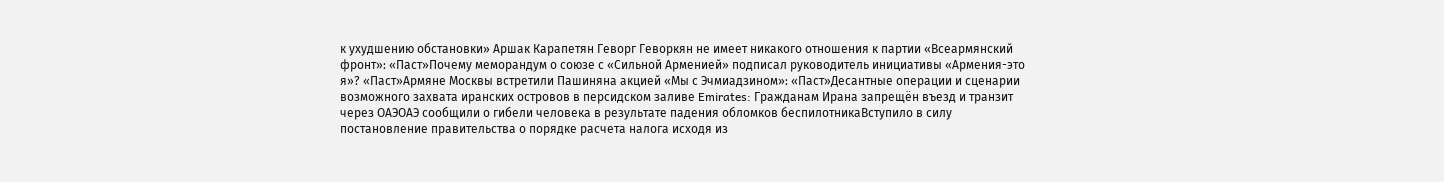к ухудшению обстановки» Аршак Карапетян Геворг Геворкян не имеет никакого отношения к партии «Всеармянский фронт»: «Паст»Почему меморандум о союзе с «Сильной Арменией» подписал руководитель инициативы «Армения-это я»? «Паст»Армяне Москвы встретили Пашиняна акцией «Мы с Эчмиадзином»: «Паст»Десантные операции и сценарии возможного захвата иранских островов в персидском заливе Emirates: Гражданам Ирана запрещён въезд и транзит через ОАЭОАЭ сообщили о гибели человека в результате падения обломков беспилотникаВступило в силу постановление правительства о порядке расчета налога исходя из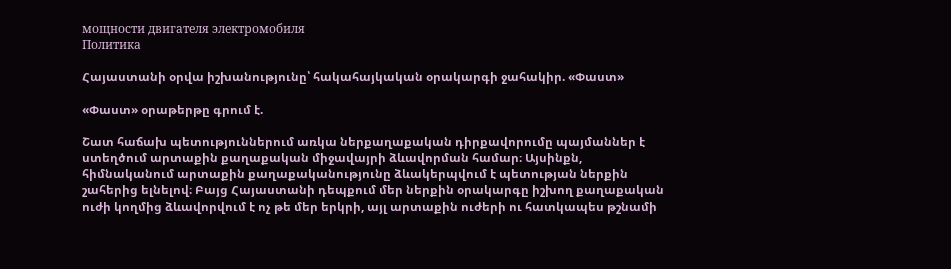мощности двигателя электромобиля
Политика

Հայաստանի օրվա իշխանությունը՝ հակահայկական օրակարգի ջահակիր. «Փաստ»

«Փաստ» օրաթերթը գրում է.

Շատ հաճախ պետություններում առկա ներքաղաքական դիրքավորումը պայմաններ է ստեղծում արտաքին քաղաքական միջավայրի ձևավորման համար։ Այսինքն, հիմնականում արտաքին քաղաքականությունը ձևակերպվում է պետության ներքին շահերից ելնելով։ Բայց Հայաստանի դեպքում մեր ներքին օրակարգը իշխող քաղաքական ուժի կողմից ձևավորվում է ոչ թե մեր երկրի, այլ արտաքին ուժերի ու հատկապես թշնամի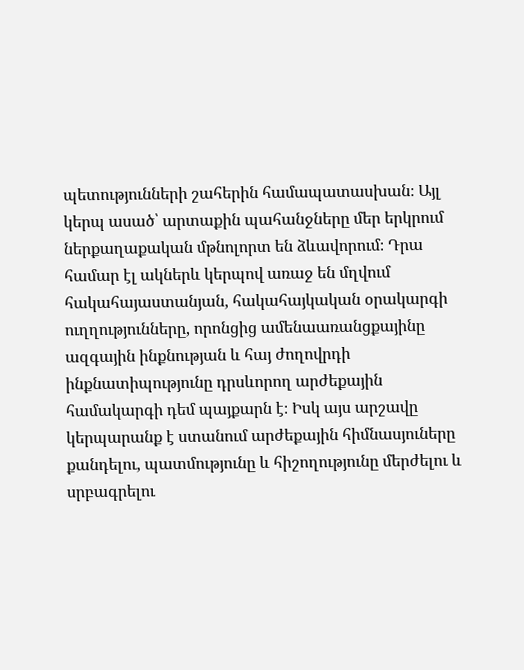պետությունների շահերին համապատասխան։ Այլ կերպ ասած՝ արտաքին պահանջները մեր երկրում ներքաղաքական մթնոլորտ են ձևավորում։ Դրա համար էլ ակներև կերպով առաջ են մղվում հակահայաստանյան, հակահայկական օրակարգի ուղղությունները, որոնցից ամենաառանցքայինը ազգային ինքնության և հայ ժողովրդի ինքնատիպությունը դրսևորող արժեքային համակարգի դեմ պայքարն է։ Իսկ այս արշավը կերպարանք է ստանում արժեքային հիմնասյուները քանդելու, պատմությունը և հիշողությունը մերժելու և սրբագրելու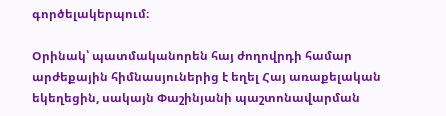գործելակերպում։

Օրինակ՝ պատմականորեն հայ ժողովրդի համար արժեքային հիմնասյուներից է եղել Հայ առաքելական եկեղեցին, սակայն Փաշինյանի պաշտոնավարման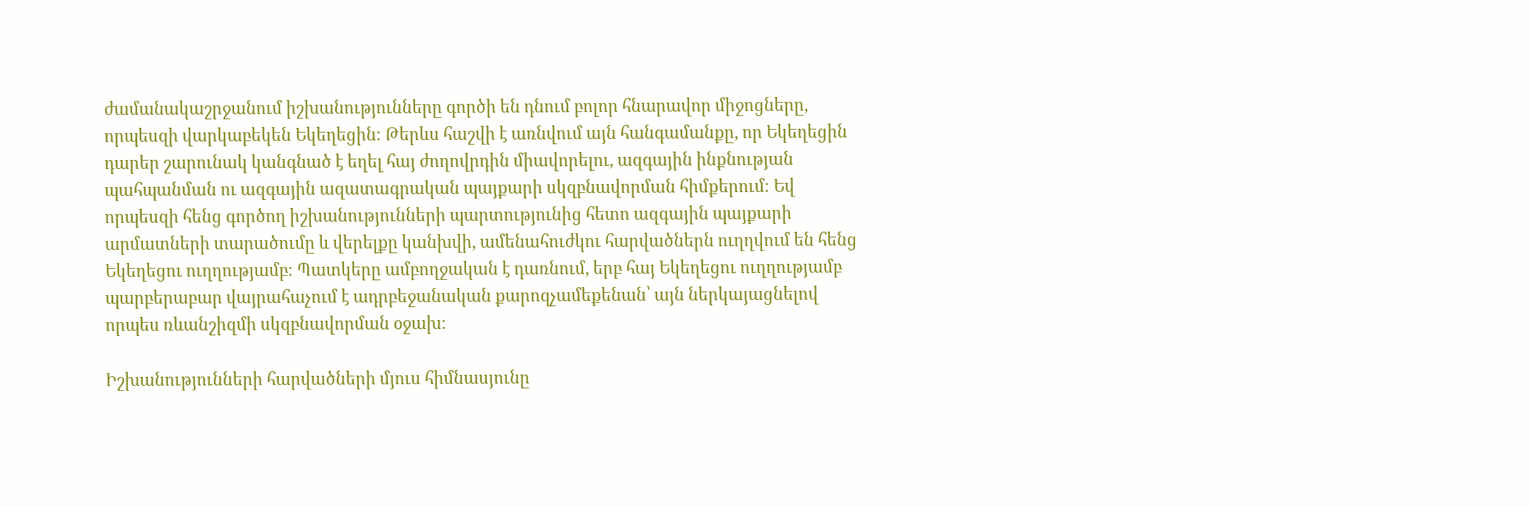ժամանակաշրջանում իշխանությունները գործի են դնում բոլոր հնարավոր միջոցները, որպեսզի վարկաբեկեն Եկեղեցին։ Թերևս հաշվի է առնվում այն հանգամանքը, որ Եկեղեցին դարեր շարունակ կանգնած է եղել հայ ժողովրդին միավորելու, ազգային ինքնության պահպանման ու ազգային ազատագրական պայքարի սկզբնավորման հիմքերում։ Եվ որպեսզի հենց գործող իշխանությունների պարտությունից հետո ազգային պայքարի արմատների տարածումը և վերելքը կանխվի, ամենահուժկու հարվածներն ուղղվում են հենց Եկեղեցու ուղղությամբ։ Պատկերը ամբողջական է դառնում, երբ հայ Եկեղեցու ուղղությամբ պարբերաբար վայրահաչում է ադրբեջանական քարոզչամեքենան՝ այն ներկայացնելով որպես ռևանշիզմի սկզբնավորման օջախ։

Իշխանությունների հարվածների մյուս հիմնասյունը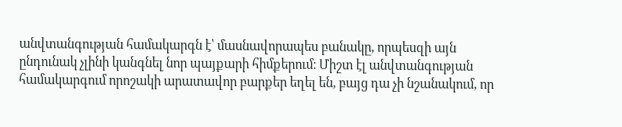անվտանգության համակարգն է՝ մասնավորապես բանակը, որպեսզի այն ընդունակ չլինի կանգնել նոր պայքարի հիմքերում։ Միշտ էլ անվտանգության համակարգում որոշակի արատավոր բարքեր եղել են, բայց դա չի նշանակում, որ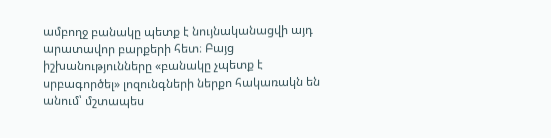ամբողջ բանակը պետք է նույնականացվի այդ արատավոր բարքերի հետ։ Բայց իշխանությունները «բանակը չպետք է սրբագործել» լոզունգների ներքո հակառակն են անում՝ մշտապես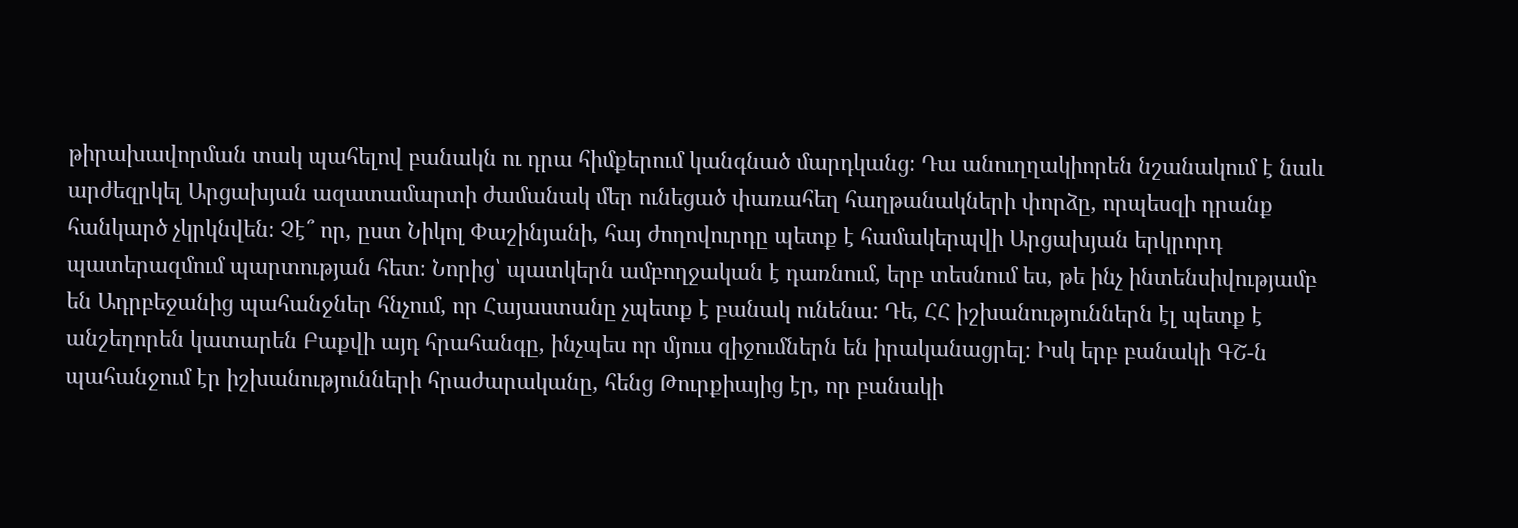թիրախավորման տակ պահելով բանակն ու դրա հիմքերում կանգնած մարդկանց։ Դա անուղղակիորեն նշանակում է նաև արժեզրկել Արցախյան ազատամարտի ժամանակ մեր ունեցած փառահեղ հաղթանակների փորձը, որպեսզի դրանք հանկարծ չկրկնվեն։ Չէ՞ որ, ըստ Նիկոլ Փաշինյանի, հայ ժողովուրդը պետք է համակերպվի Արցախյան երկրորդ պատերազմում պարտության հետ։ Նորից՝ պատկերն ամբողջական է դառնում, երբ տեսնում ես, թե ինչ ինտենսիվությամբ են Ադրբեջանից պահանջներ հնչում, որ Հայաստանը չպետք է բանակ ունենա: Դե, ՀՀ իշխանություններն էլ պետք է անշեղորեն կատարեն Բաքվի այդ հրահանգը, ինչպես որ մյուս զիջումներն են իրականացրել։ Իսկ երբ բանակի ԳՇ-ն պահանջում էր իշխանությունների հրաժարականը, հենց Թուրքիայից էր, որ բանակի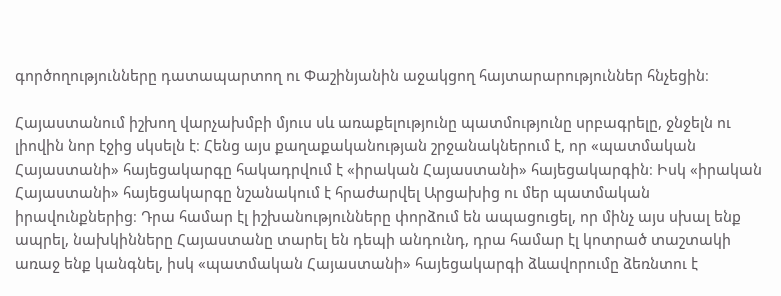գործողությունները դատապարտող ու Փաշինյանին աջակցող հայտարարություններ հնչեցին։

Հայաստանում իշխող վարչախմբի մյուս սև առաքելությունը պատմությունը սրբագրելը, ջնջելն ու լիովին նոր էջից սկսելն է։ Հենց այս քաղաքականության շրջանակներում է, որ «պատմական Հայաստանի» հայեցակարգը հակադրվում է «իրական Հայաստանի» հայեցակարգին։ Իսկ «իրական Հայաստանի» հայեցակարգը նշանակում է հրաժարվել Արցախից ու մեր պատմական իրավունքներից։ Դրա համար էլ իշխանությունները փորձում են ապացուցել, որ մինչ այս սխալ ենք ապրել, նախկինները Հայաստանը տարել են դեպի անդունդ, դրա համար էլ կոտրած տաշտակի առաջ ենք կանգնել, իսկ «պատմական Հայաստանի» հայեցակարգի ձևավորումը ձեռնտու է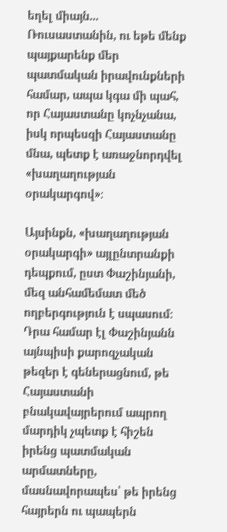եղել միայն... Ռուսաստանին, ու եթե մենք պայքարենք մեր պատմական իրավունքների համար, ապա կգա մի պահ, որ Հայաստանը կոչնչանա, իսկ որպեսզի Հայաստանը մնա, պետք է առաջնորդվել «խաղաղության օրակարգով»։

Այսինքն, «խաղաղության օրակարգի» այլընտրանքի դեպքում, ըստ Փաշինյանի, մեզ անհամեմատ մեծ ողբերգություն է սպասում։ Դրա համար էլ Փաշինյանն այնպիսի քարոզչական թեզեր է գեներացնում, թե Հայաստանի բնակավայրերում ապրող մարդիկ չպետք է հիշեն իրենց պատմական արմատները, մասնավորապես՝ թե իրենց հայրերն ու պապերն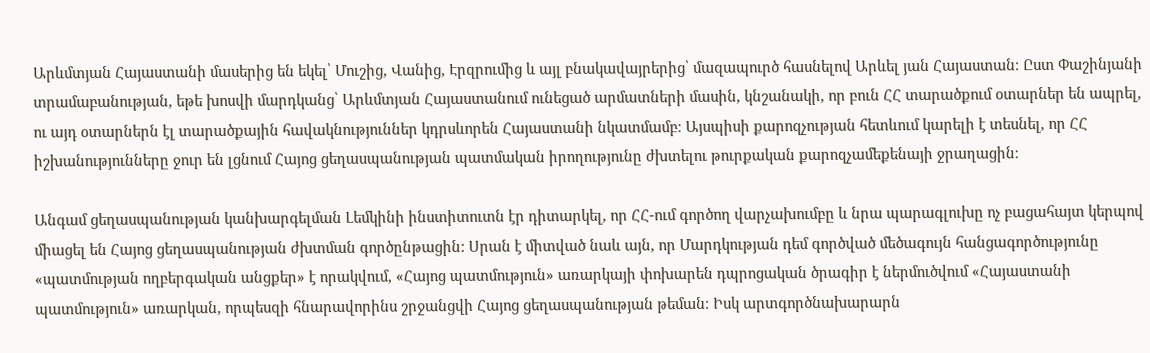Արևմտյան Հայաստանի մասերից են եկել՝ Մուշից, Վանից, Էրզրումից և այլ բնակավայրերից՝ մազապուրծ հասնելով Արևել յան Հայաստան։ Ըստ Փաշինյանի տրամաբանության, եթե խոսվի մարդկանց՝ Արևմտյան Հայաստանում ունեցած արմատների մասին, կնշանակի, որ բուն ՀՀ տարածքում օտարներ են ապրել, ու այդ օտարներն էլ տարածքային հավակնություններ կդրսևորեն Հայաստանի նկատմամբ։ Այսպիսի քարոզչության հետևում կարելի է տեսնել, որ ՀՀ իշխանությունները ջուր են լցնում Հայոց ցեղասպանության պատմական իրողությունը ժխտելու թուրքական քարոզչամեքենայի ջրաղացին։

Անգամ ցեղասպանության կանխարգելման Լեմկինի ինստիտուտն էր դիտարկել, որ ՀՀ-ում գործող վարչախումբը և նրա պարագլուխը ոչ բացահայտ կերպով միացել են Հայոց ցեղասպանության ժխտման գործընթացին: Սրան է միտված նաև այն, որ Մարդկության դեմ գործված մեծագույն հանցագործությունը «պատմության ողբերգական անցքեր» է որակվում, «Հայոց պատմություն» առարկայի փոխարեն դպրոցական ծրագիր է ներմուծվում «Հայաստանի պատմություն» առարկան, որպեսզի հնարավորինս շրջանցվի Հայոց ցեղասպանության թեման։ Իսկ արտգործնախարարն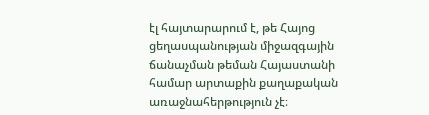էլ հայտարարում է, թե Հայոց ցեղասպանության միջազգային ճանաչման թեման Հայաստանի համար արտաքին քաղաքական առաջնահերթություն չէ։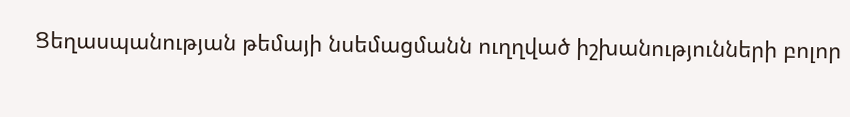Ցեղասպանության թեմայի նսեմացմանն ուղղված իշխանությունների բոլոր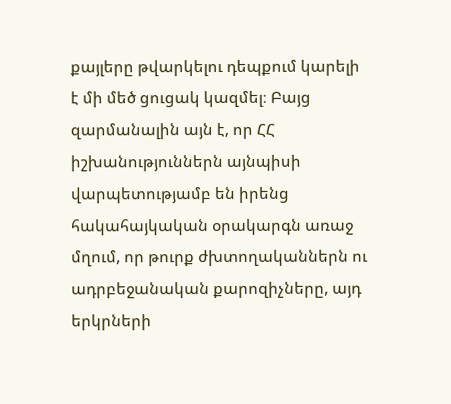քայլերը թվարկելու դեպքում կարելի է մի մեծ ցուցակ կազմել։ Բայց զարմանալին այն է, որ ՀՀ իշխանություններն այնպիսի վարպետությամբ են իրենց հակահայկական օրակարգն առաջ մղում, որ թուրք ժխտողականներն ու ադրբեջանական քարոզիչները, այդ երկրների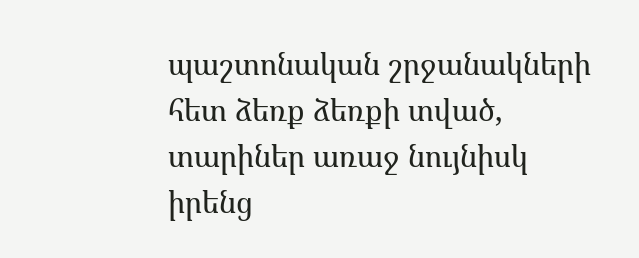պաշտոնական շրջանակների հետ ձեռք ձեռքի տված, տարիներ առաջ նույնիսկ իրենց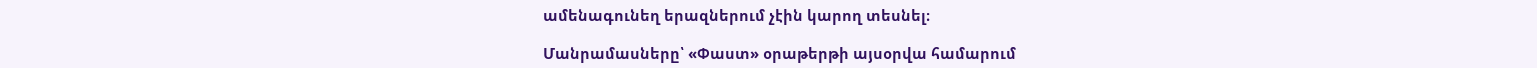ամենագունեղ երազներում չէին կարող տեսնել։

Մանրամասները՝ «Փաստ» օրաթերթի այսօրվա համարում